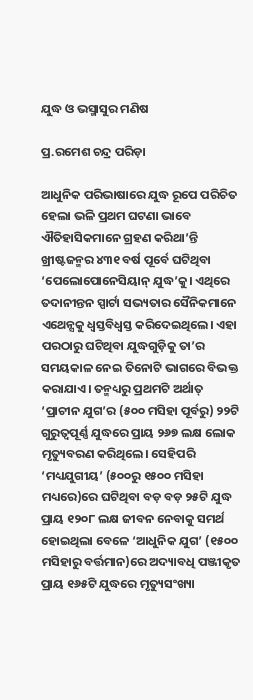ଯୁଦ୍ଧ ଓ ଭସ୍ମାସୁର ମଣିଷ

ପ୍ର.ରମେଶ ଚନ୍ଦ୍ର ପରିଡ଼ା

ଆଧୁନିକ ପରିଭାଷାରେ ଯୁଦ୍ଧ ରୂପେ ପରିଚିତ ହେଲା ଭଳି ପ୍ରଥମ ଘଟଣା ଭାବେ ଐତିହାସିକମାନେ ଗ୍ରହଣ କରିଥା’ନ୍ତି ଖ୍ରୀଷ୍ଟଜନ୍ମର ୪୩୧ ବର୍ଷ ପୂର୍ବେ ଘଟିଥିବା ‘ପେଲୋପୋନେସିୟାନ୍‌ ଯୁଦ୍ଧ’କୁ। ଏଥିରେ ତଦାନୀନ୍ତନ ସ୍ପାର୍ଟା ସଭ୍ୟତାର ସୈନିକମାନେ ଏଥେନ୍ସକୁ ଧ୍ୱସ୍ତବିଧ୍ୱସ୍ତ କରିଦେଇଥିଲେ। ଏହା ପରଠାରୁ ଘଟିଥିବା ଯୁଦ୍ଧଗୁଡ଼ିକୁ ତା’ର ସମୟକାଳ ନେଇ ତିନୋଟି ଭାଗରେ ବିଭକ୍ତ କରାଯାଏ। ତନ୍ମଧ୍ୟରୁ ପ୍ରଥମଟି ଅର୍ଥାତ୍‌ ‘ପ୍ରାଚୀନ ଯୁଗ’ର (୫୦୦ ମସିହା ପୂର୍ବରୁ) ୨୨ଟି ଗୁରୁତ୍ୱପୂର୍ଣ୍ଣ ଯୁଦ୍ଧରେ ପ୍ରାୟ ୨୬୭ ଲକ୍ଷ ଲୋକ ମୃତ୍ୟୁବରଣ କରିଥିଲେ। ସେହିପରି ‘ମଧ୍ୟଯୁଗୀୟ’ (୫୦୦ରୁ ୧୫୦୦ ମସିହା ମଧ୍ୟରେ)ରେ ଘଟିଥିବା ବଡ଼ ବଡ଼ ୨୫ଟି ଯୁଦ୍ଧ ପ୍ରାୟ ୧୨୦୮ ଲକ୍ଷ ଜୀବନ ନେବାକୁ ସମର୍ଥ ହୋଇଥିଲା ବେଳେ ‘ଆଧୁନିକ ଯୁଗ’ (୧୫୦୦ ମସିହାରୁ ବର୍ତ୍ତମାନ)ରେ ଅଦ୍ୟାବଧି ପଞ୍ଜୀକୃତ ପ୍ରାୟ ୧୬୫ଟି ଯୁଦ୍ଧରେ ମୃତ୍ୟୁସଂଖ୍ୟା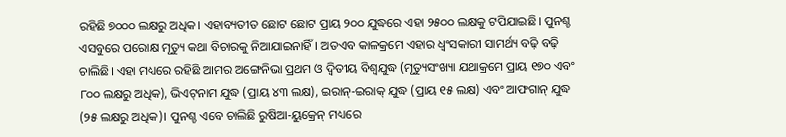ରହିଛି ୭୦୦୦ ଲକ୍ଷରୁ ଅଧିକ। ଏହାବ୍ୟତୀତ ଛୋଟ ଛୋଟ ପ୍ରାୟ ୨୦୦ ଯୁଦ୍ଧରେ ଏହା ୨୫୦୦ ଲକ୍ଷକୁ ଟପିଯାଇଛି। ପୁନଶ୍ଚ ଏସବୁରେ ପରୋକ୍ଷ ମୃତ୍ୟୁ କଥା ବିଚାରକୁ ନିଆଯାଇନାହିଁ। ଅତଏବ କାଳକ୍ରମେ ଏହାର ଧ୍ୱଂସକାରୀ ସାମର୍ଥ୍ୟ ବଢ଼ି ବଢ଼ି ଚାଲିଛି। ଏହା ମଧ୍ୟରେ ରହିଛି ଆମର ଅଙ୍ଗେନିଭା ପ୍ରଥମ ଓ ଦ୍ୱିତୀୟ ବିଶ୍ୱଯୁଦ୍ଧ (ମୃତ୍ୟୁସଂଖ୍ୟା ଯଥାକ୍ରମେ ପ୍ରାୟ ୧୭୦ ଏବଂ ୮୦୦ ଲକ୍ଷରୁ ଅଧିକ), ଭିଏଟ୍‌ନାମ ଯୁଦ୍ଧ (ପ୍ରାୟ ୪୩ ଲକ୍ଷ), ଇରାନ୍‌-ଇରାକ୍‌ ଯୁଦ୍ଧ (ପ୍ରାୟ ୧୫ ଲକ୍ଷ) ଏବଂ ଆଫଗାନ୍‌ ଯୁଦ୍ଧ (୨୫ ଲକ୍ଷରୁ ଅଧିକ)। ପୁନଶ୍ଚ ଏବେ ଚାଲିଛି ରୁଷିଆ-ୟୁକ୍ରେନ୍‌ ମଧ୍ୟରେ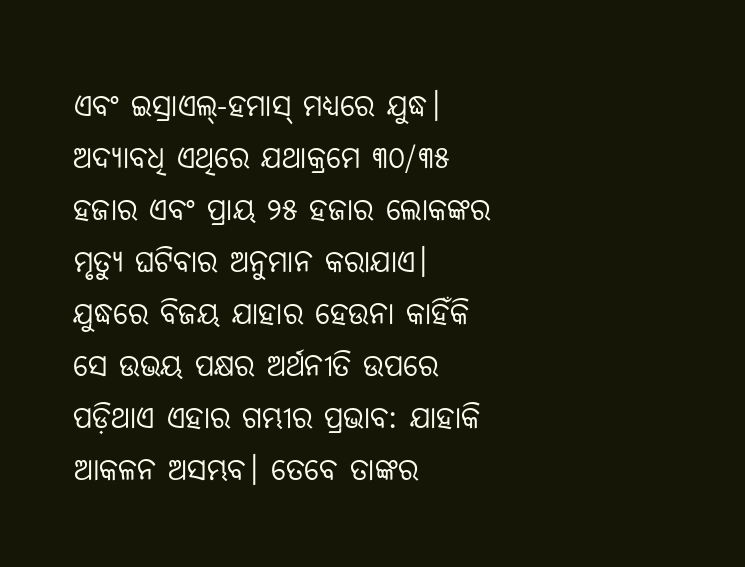ଏବଂ ଇସ୍ରାଏଲ୍‌-ହମାସ୍‌ ମଧ୍ୟରେ ଯୁଦ୍ଧ। ଅଦ୍ୟାବଧି ଏଥିରେ ଯଥାକ୍ରମେ ୩୦/୩୫ ହଜାର ଏବଂ ପ୍ରାୟ ୨୫ ହଜାର ଲୋକଙ୍କର ମୃତ୍ୟୁ ଘଟିବାର ଅନୁମାନ କରାଯାଏ।
ଯୁଦ୍ଧରେ ବିଜୟ ଯାହାର ହେଉନା କାହିଁକି ସେ ଉଭୟ ପକ୍ଷର ଅର୍ଥନୀତି ଉପରେ ପଡ଼ିଥାଏ ଏହାର ଗମ୍ଭୀର ପ୍ରଭାବ: ଯାହାକି ଆକଳନ ଅସମ୍ଭବ। ତେବେ ତାଙ୍କର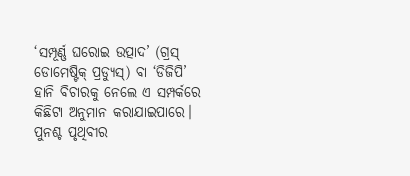‘ସମ୍ପୂର୍ଣ୍ଣ ଘରୋଇ ଉତ୍ପାଦ’ (ଗ୍ରସ୍‌ ଡୋମେଷ୍ଟିକ୍‌ ପ୍ରଡ୍ୟୁସ୍‌) ବା ‘ଡିଜିପି’ ହାନି ବିଚାରକୁ ନେଲେ ଏ ସମ୍ପର୍କରେ କିଛିଟା ଅନୁମାନ କରାଯାଇପାରେ। ପୁନଶ୍ଚ ପୃଥିବୀର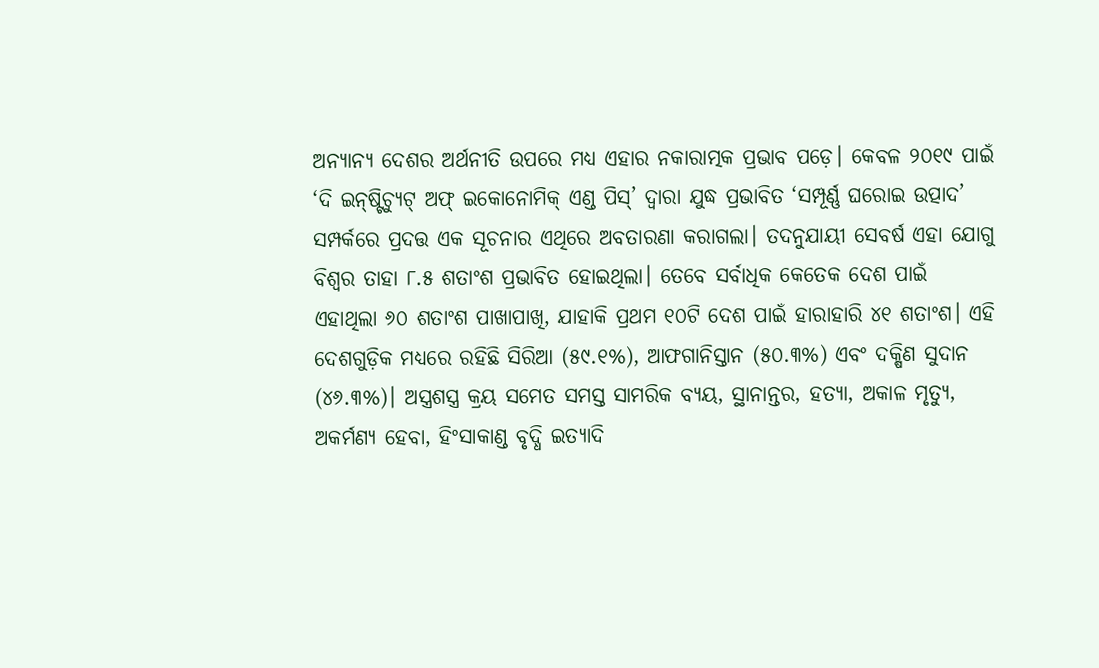ଅନ୍ୟାନ୍ୟ ଦେଶର ଅର୍ଥନୀତି ଉପରେ ମଧ୍ୟ ଏହାର ନକାରାତ୍ମକ ପ୍ରଭାବ ପଡ଼େ। କେବଳ ୨୦୧୯ ପାଇଁ ‘ଦି ଇନ୍‌ଷ୍ଟିଚ୍ୟୁଟ୍‌ ଅଫ୍‌ ଇକୋନୋମିକ୍‌ ଏଣ୍ଡ ପିସ୍‌’ ଦ୍ୱାରା ଯୁଦ୍ଧ ପ୍ରଭାବିତ ‘ସମ୍ପୂର୍ଣ୍ଣ ଘରୋଇ ଉତ୍ପାଦ’ ସମ୍ପର୍କରେ ପ୍ରଦତ୍ତ ଏକ ସୂଚନାର ଏଥିରେ ଅବତାରଣା କରାଗଲା। ତଦନୁଯାୟୀ ସେବର୍ଷ ଏହା ଯୋଗୁ ବିଶ୍ୱର ତାହା ୮.୫ ଶତାଂଶ ପ୍ରଭାବିତ ହୋଇଥିଲା। ତେବେ ସର୍ବାଧିକ କେତେକ ଦେଶ ପାଇଁ ଏହାଥିଲା ୬୦ ଶତାଂଶ ପାଖାପାଖି, ଯାହାକି ପ୍ରଥମ ୧୦ଟି ଦେଶ ପାଇଁ ହାରାହାରି ୪୧ ଶତାଂଶ। ଏହି ଦେଶଗୁଡ଼ିକ ମଧ୍ୟରେ ରହିଛି ସିରିଆ (୫୯.୧%), ଆଫଗାନିସ୍ତାନ (୫୦.୩%) ଏବଂ ଦକ୍ଷିଣ ସୁଦାନ (୪୬.୩%)। ଅସ୍ତ୍ରଶସ୍ତ୍ର କ୍ରୟ ସମେତ ସମସ୍ତ ସାମରିକ ବ୍ୟୟ, ସ୍ଥାନାନ୍ତର, ହତ୍ୟା, ଅକାଳ ମୃତ୍ୟୁ, ଅକର୍ମଣ୍ୟ ହେବା, ହିଂସାକାଣ୍ଡ ବୃଦ୍ଧି ଇତ୍ୟାଦି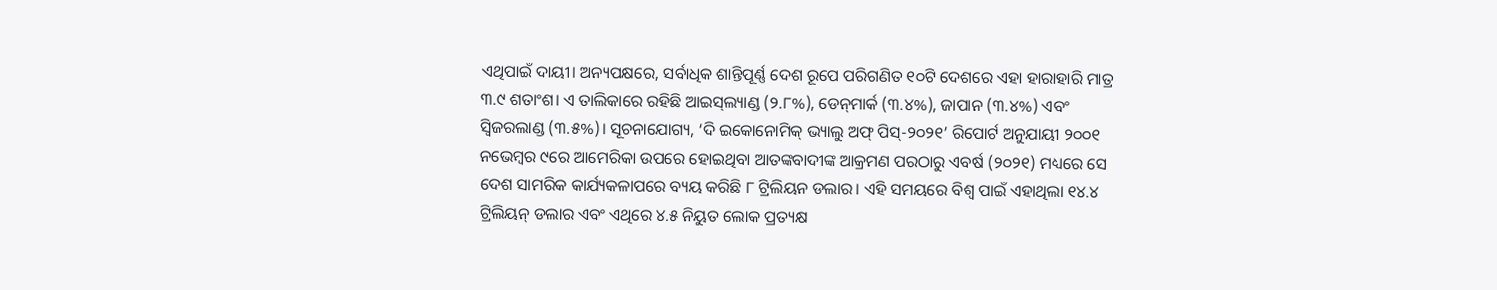ଏଥିପାଇଁ ଦାୟୀ। ଅନ୍ୟପକ୍ଷରେ, ସର୍ବାଧିକ ଶାନ୍ତିପୂର୍ଣ୍ଣ ଦେଶ ରୂପେ ପରିଗଣିତ ୧୦ଟି ଦେଶରେ ଏହା ହାରାହାରି ମାତ୍ର ୩.୯ ଶତାଂଶ। ଏ ତାଲିକାରେ ରହିଛି ଆଇସ୍‌ଲ୍ୟାଣ୍ଡ (୨.୮%), ଡେନ୍‌ମାର୍କ (୩.୪%), ଜାପାନ (୩.୪%) ଏବଂ ସ୍ବିଜରଲାଣ୍ଡ (୩.୫%)। ସୂଚନାଯୋଗ୍ୟ, ‘ଦି ଇକୋନୋମିକ୍‌ ଭ୍ୟାଲୁ ଅଫ୍‌ ପିସ୍‌-୨୦୨୧’ ରିପୋର୍ଟ ଅନୁଯାୟୀ ୨୦୦୧ ନଭେମ୍ବର ୯ରେ ଆମେରିକା ଉପରେ ହୋଇଥିବା ଆତଙ୍କବାଦୀଙ୍କ ଆକ୍ରମଣ ପରଠାରୁ ଏବର୍ଷ (୨୦୨୧) ମଧ୍ୟରେ ସେ ଦେଶ ସାମରିକ କାର୍ଯ୍ୟକଳାପରେ ବ୍ୟୟ କରିଛି ୮ ଟ୍ରିଲିୟନ ଡଲାର। ଏହି ସମୟରେ ବିଶ୍ୱ ପାଇଁ ଏହାଥିଲା ୧୪.୪ ଟ୍ରିଲିୟନ୍‌ ଡଲାର ଏବଂ ଏଥିରେ ୪.୫ ନିୟୁତ ଲୋକ ପ୍ରତ୍ୟକ୍ଷ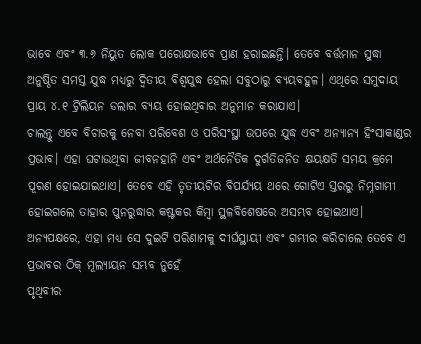ଭାବେ ଏବଂ ୩.୬ ନିୟୁତ ଲୋକ ପରୋକ୍ଷଭାବେ ପ୍ରାଣ ହରାଇଛନ୍ତି। ତେବେ ବର୍ତ୍ତମାନ ସୁଦ୍ଧା ଅନୁଷ୍ଠିତ ସମସ୍ତ ଯୁଦ୍ଧ ମଧ୍ୟରୁ ଦ୍ୱିତୀୟ ବିଶ୍ୱଯୁଦ୍ଧ ହେଲା ସବୁଠାରୁ ବ୍ୟୟବହୁଳ। ଏଥିରେ ସମୁଦାୟ ପ୍ରାୟ ୪.୧ ଟ୍ରିଲିୟନ ଡଲାର ବ୍ୟୟ ହୋଇଥିବାର ଅନୁମାନ କରାଯାଏ।
ଚାଲନ୍ତୁ ଏବେ ବିଚାରକୁ ନେବା ପରିବେଶ ଓ ପରିସଂସ୍ଥା ଉପରେ ଯୁଦ୍ଧ ଏବଂ ଅନ୍ୟାନ୍ୟ ହିଂସାକାଣ୍ଡର ପ୍ରଭାବ। ଏହା ଘଟାଉଥିବା ଜୀବନହାନି ଏବଂ ଅର୍ଥନୈତିକ ଦୁର୍ଗତିଜନିତ କ୍ଷୟକ୍ଷତି ସମୟ କ୍ରମେ ପୂରଣ ହୋଇଯାଇଥାଏ। ତେବେ ଏହି ତୃତୀୟଟିର ବିପର୍ଯ୍ୟୟ ଥରେ ଗୋଟିଏ ସ୍ତରରୁ ନିମ୍ନଗାମୀ ହୋଇଗଲେ ତାହାର ପୁନରୁଦ୍ଧାର କଷ୍ଟକର କିମ୍ବା ସ୍ଥଳବିଶେଷରେ ଅସମ୍ଭବ ହୋଇଥାଏ। ଅନ୍ୟପକ୍ଷରେ, ଏହା ମଧ୍ୟ ସେ ଦୁଇଟି ପରିଣାମକୁ ଦୀର୍ଘସ୍ଥାୟୀ ଏବଂ ଗମ୍ଭୀର କରିଚାଲେ ତେବେ ଏ ପ୍ରଭାବର ଠିକ୍‌ ମୂଲ୍ୟାୟନ ସମ୍ଭବ ନୁହେଁ
ପୃଥିବୀର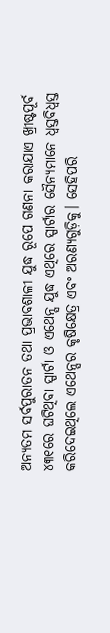ଅନ୍ୟତମ ସର୍ବପୁରାତନ ତଥା ପ୍ରଭାବଶାଳୀ ଯୁଦ୍ଧ ରୂପେ ଗଣନା କରାଯାଏ ଖ୍ରୀଷ୍ଟପୂର୍ବ ୪୩୧ରେ ଘଟିଥିବା ସ୍ପାର୍ଟା ଓ ଏଥେନ୍ସ ଯୁଦ୍ଧ ଏଥିରେ ସ୍ପାର୍ଟାର ସୈନ୍ୟମାନେ ଧ୍ୱସ୍ତବିଧ୍ୱସ୍ତ କରିଦେଇଥିଲେ ଏଥେନ୍ସର କୃଷିକ୍ଷେତ୍ର ଏବଂ ଅରଣ୍ୟଗୁଡ଼ିକୁ। ସେହିପରି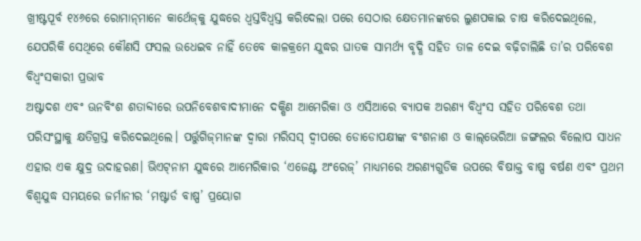ଖ୍ରୀଷ୍ଟପୂର୍ବ ୧୪୬ରେ ରୋମାନ୍‌ମାନେ କାର୍ଥେଜ୍‌କୁ ଯୁଦ୍ଧରେ ଧ୍ୱସ୍ତବିଧ୍ୱସ୍ତ କରିଦେଲା ପରେ ସେଠାର କ୍ଷେତମାନଙ୍କରେ ଲୁଣପକାଇ ଚାଷ କରିଦେଇଥିଲେ, ଯେପରିକି ସେଥିରେ କୌଣସି ଫସଲ ଉଧେଇବ ନାହିଁ ତେବେ କାଳକ୍ରମେ ଯୁଦ୍ଧର ଘାତକ ସାମର୍ଥ୍ୟ ବୃଦ୍ଧି ସହିତ ତାଳ ଦେଇ ବଢ଼ିଚାଲିଛି ତା’ର ପରିବେଶ ବିଧ୍ୱଂସକାରୀ ପ୍ରଭାବ
ଅଷ୍ଟାଦଶ ଏବଂ ଊନବିଂଶ ଶତାବ୍ଦୀରେ ଉପନିବେଶବାଦୀମାନେ ଦକ୍ଷିଣ ଆମେରିକା ଓ ଏସିଆରେ ବ୍ୟାପକ ଅରଣ୍ୟ ବିଧ୍ୱଂସ ସହିତ ପରିବେଶ ତଥା ପରିସଂସ୍ଥାକୁ କ୍ଷତିଗ୍ରସ୍ତ କରିଦେଇଥିଲେ। ପର୍ତ୍ତୁଗିଜ୍‌ମାନଙ୍କ ଦ୍ୱାରା ମରିସସ୍‌ ଦ୍ୱୀପରେ ଡୋଡୋପକ୍ଷୀଙ୍କ ବଂଶନାଶ ଓ କାଲ୍‌ଭେରିଆ ଜଙ୍ଗଲର ବିଲୋପ ସାଧନ ଏହାର ଏକ କ୍ଷୁଦ୍ର ଉଦାହରଣ। ଭିଏଟ୍‌ନାମ ଯୁଦ୍ଧରେ ଆମେରିକାର ‘ଏଜେଣ୍ଟ ଅଂରେଜ୍‌’ ମାଧ୍ୟମରେ ଅରଣ୍ୟଗୁଡିକ ଉପରେ ବିଷାକ୍ତ ବାଷ୍ପ ବର୍ଷଣ ଏବଂ ପ୍ରଥମ ବିଶ୍ୱଯୁଦ୍ଧ ସମୟରେ ଜର୍ମାନୀର ‘ମଷ୍ଟାର୍ଡ ବାଷ୍ପ’ ପ୍ରୟୋଗ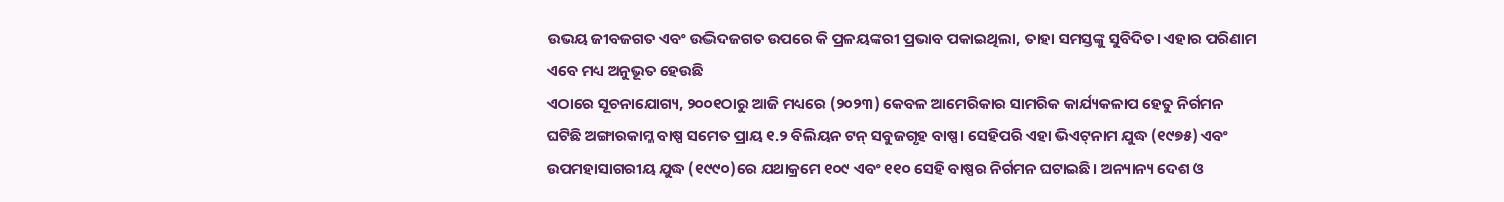ଉଭୟ ଜୀବଜଗତ ଏବଂ ଉଦ୍ଭିଦଜଗତ ଉପରେ କି ପ୍ରଳୟଙ୍କରୀ ପ୍ରଭାବ ପକାଇଥିଲା, ତାହା ସମସ୍ତଙ୍କୁ ସୁବିଦିତ। ଏହାର ପରିଣାମ ଏବେ ମଧ୍ୟ ଅନୁଭୂତ ହେଉଛି
ଏଠାରେ ସୂଚନାଯୋଗ୍ୟ, ୨୦୦୧ଠାରୁ ଆଜି ମଧ୍ୟରେ (୨୦୨୩) କେବଳ ଆମେରିକାର ସାମରିକ କାର୍ଯ୍ୟକଳାପ ହେତୁ ନିର୍ଗମନ ଘଟିଛି ଅଙ୍ଗାରକାମ୍ଳ ବାଷ୍ପ ସମେତ ପ୍ରାୟ ୧.୨ ବିଲିୟନ ଟନ୍‌ ସବୁଜଗୃହ ବାଷ୍ପ। ସେହିପରି ଏହା ଭିଏଟ୍‌ନାମ ଯୁଦ୍ଧ (୧୯୭୫) ଏବଂ ଉପମହାସାଗରୀୟ ଯୁଦ୍ଧ (୧୯୯୦)ରେ ଯଥାକ୍ରମେ ୧୦୯ ଏବଂ ୧୧୦ ସେହି ବାଷ୍ପର ନିର୍ଗମନ ଘଟାଇଛି। ଅନ୍ୟାନ୍ୟ ଦେଶ ଓ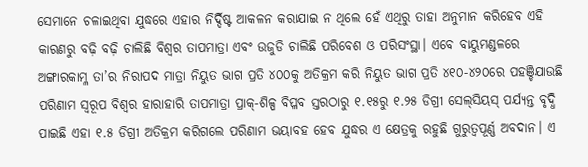ସେମାନେ ଚଳାଇଥିବା ଯୁଦ୍ଧରେ ଏହାର ନିର୍ଦ୍ଦିଷ୍ଟ ଆକଳନ କରାଯାଇ ନ ଥିଲେ ହେଁ ଏଥିରୁ ତାହା ଅନୁମାନ କରିହେବ ଏହି କାରଣରୁ ବଢ଼ି ବଢ଼ି ଚାଲିଛି ବିଶ୍ୱର ତାପମାତ୍ରା ଏବଂ ଉଜୁଡି ଚାଲିଛି ପରିବେଶ ଓ ପରିସଂସ୍ଥା। ଏବେ ବାୟୁମଣ୍ଡଳରେ ଅଙ୍ଗାରକାମ୍ଳ ତା’ର ନିରାପଦ ମାତ୍ରା ନିୟୁତ ଭାଗ ପ୍ରତି ୪୦୦କୁ ଅତିକ୍ରମ କରି ନିୟୁତ ଭାଗ ପ୍ରତି ୪୧୦-୪୨୦ରେ ପହଞ୍ଚିଯାଉଛି ପରିଣାମ ସ୍ବରୂପ ବିଶ୍ୱର ହାରାହାରି ତାପମାତ୍ରା ପ୍ରାକ୍‌-ଶିଳ୍ପ ବିପ୍ଳବ ସ୍ତରଠାରୁ ୧.୧୫ରୁ ୧.୨୫ ଡିଗ୍ରୀ ସେଲ୍‌ସିୟସ୍‌ ପର୍ଯ୍ୟନ୍ତ ବୃଦ୍ଧି ପାଇଛି ଏହା ୧.୫ ଡିଗ୍ରୀ ଅତିକ୍ରମ କରିଗଲେ ପରିଣାମ ଭୟାବହ ହେବ ଯୁଦ୍ଧର ଏ କ୍ଷେତ୍ରକୁ ରହୁଛି ଗୁରୁତ୍ୱପୂର୍ଣ୍ଣ ଅବଦାନ। ଏ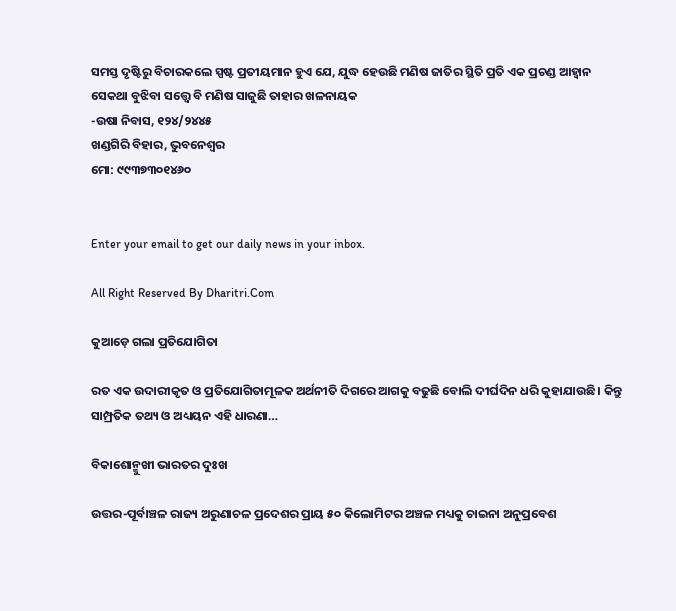ସମସ୍ତ ଦୃଷ୍ଟିରୁ ବିଚାରକଲେ ସ୍ପଷ୍ଟ ପ୍ରତୀୟମାନ ହୁଏ ଯେ, ଯୁଦ୍ଧ ହେଉଛି ମଣିଷ ଜାତିର ସ୍ଥିତି ପ୍ରତି ଏକ ପ୍ରଚଣ୍ଡ ଆହ୍ବାନ ସେକଥା ବୁଝିବା ସତ୍ତ୍ୱେ ବି ମଣିଷ ସାଜୁଛି ତାହାର ଖଳନାୟକ
-ଉଷା ନିବାସ, ୧୨୪/୨୪୪୫
ଖଣ୍ଡଗିରି ବିହାର, ଭୁବନେଶ୍ୱର
ମୋ: ୯୯୩୭୩୦୧୪୬୦


Enter your email to get our daily news in your inbox.

All Right Reserved By Dharitri.Com

କୁଆଡ଼େ ଗଲା ପ୍ରତିଯୋଗିତା

ରତ ଏକ ଉଦାରୀକୃତ ଓ ପ୍ରତିଯୋଗିତାମୂଳକ ଅର୍ଥନୀତି ଦିଗରେ ଆଗକୁ ବଢୁଛି ବୋଲି ଦୀର୍ଘଦିନ ଧରି କୁହାଯାଉଛି। କିନ୍ତୁ ସାମ୍ପ୍ରତିକ ତଥ୍ୟ ଓ ଅଧ୍ୟୟନ ଏହି ଧାରଣା…

ବିକାଶୋନ୍ମୁଖୀ ଭାରତର ଦୁଃଖ

ଉତ୍ତର-ପୂର୍ବାଞ୍ଚଳ ରାଜ୍ୟ ଅରୁଣାଚଳ ପ୍ରଦେଶର ପ୍ରାୟ ୫୦ କିଲୋମିଟର ଅଞ୍ଚଳ ମଧ୍ୟକୁ ଚାଇନା ଅନୁପ୍ରବେଶ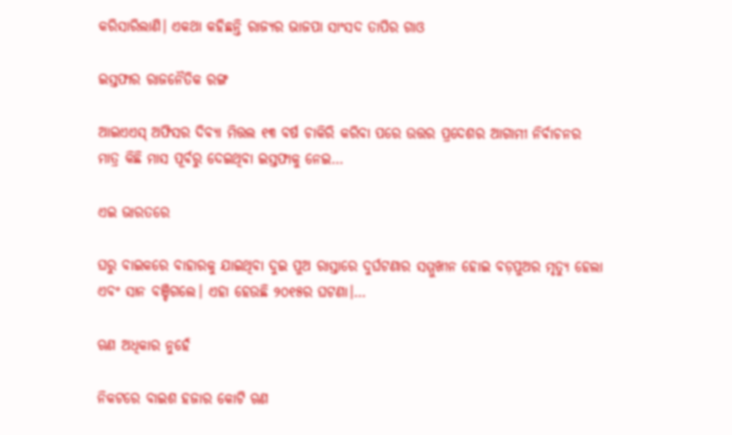କରିସାରିଲାଣି। ଏକଥା କହିଛନ୍ତି ରାଜ୍ୟର ଭାଜପା ସାଂସଦ ତାପିର ଗାଓ

ଇସ୍ତଫାର ରାଜନୈତିକ ରଙ୍ଗ

ଆଇଏଏସ୍‌ ଅଫିସର ଦିବ୍ୟା ମିତ୍ତଲ ୧୩ ବର୍ଷ ଚାକିରି କରିବା ପରେ ଉତ୍ତର ପ୍ରଦେଶର ଆଗାମୀ ନିର୍ବାଚନର ମାତ୍ର କିଛି ମାସ ପୂର୍ବରୁ ଦେଇଥିବା ଇସ୍ତଫାକୁ ନେଇ…

ଏଇ ଭାରତରେ

ଘରୁ ବାଇକରେ ବାହାରକୁ ଯାଇଥିବା ଦୁଇ ପୁଅ ରାସ୍ତାରେ ଦୁର୍ଘଟଣାର ସମ୍ମୁଖୀନ ହୋଇ ବଡ଼ପୁଅର ମୃତ୍ୟୁ ହେଲା ଏବଂ ସାନ ବଞ୍ଚିଗଲେ। ଏହା ହେଉଛି ୨୦୧୫ର ଘଟଣା।…

ଋଣ ଅଧିକାର ନୁହେଁ

ନିକଟରେ ବାଇଶ ହଜାର କୋଟି ଋଣ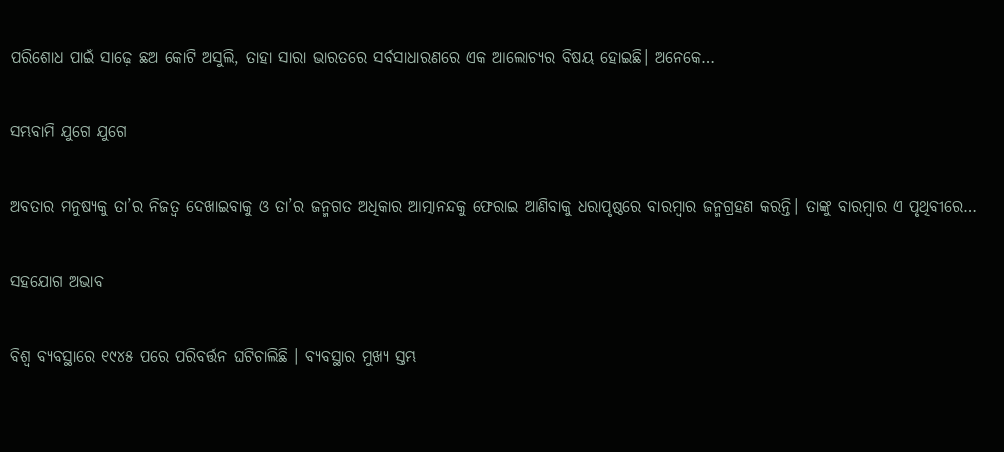ପରିଶୋଧ ପାଇଁ ସାଢ଼େ ଛଅ କୋଟି ଅସୁଲି, ତାହା ସାରା ଭାରତରେ ସର୍ବସାଧାରଣରେ ଏକ ଆଲୋଚ୍ୟର ବିଷୟ ହୋଇଛି। ଅନେକେ…

ସମ୍ଭବାମି ଯୁଗେ ଯୁଗେ

ଅବତାର ମନୁଷ୍ୟକୁ ତା’ର ନିଜତ୍ୱ ଦେଖାଇବାକୁ ଓ ତା’ର ଜନ୍ମଗତ ଅଧିକାର ଆତ୍ମାନନ୍ଦକୁ ଫେରାଇ ଆଣିବାକୁ ଧରାପୃଷ୍ଠରେ ବାରମ୍ବାର ଜନ୍ମଗ୍ରହଣ କରନ୍ତି। ତାଙ୍କୁ ବାରମ୍ବାର ଏ ପୃଥିବୀରେ…

ସହଯୋଗ ଅଭାବ

ବିଶ୍ୱ ବ୍ୟବସ୍ଥାରେ ୧୯୪୫ ପରେ ପରିବର୍ତ୍ତନ ଘଟିଚାଲିଛି । ବ୍ୟବସ୍ଥାର ମୁଖ୍ୟ ସ୍ତମ୍ଭ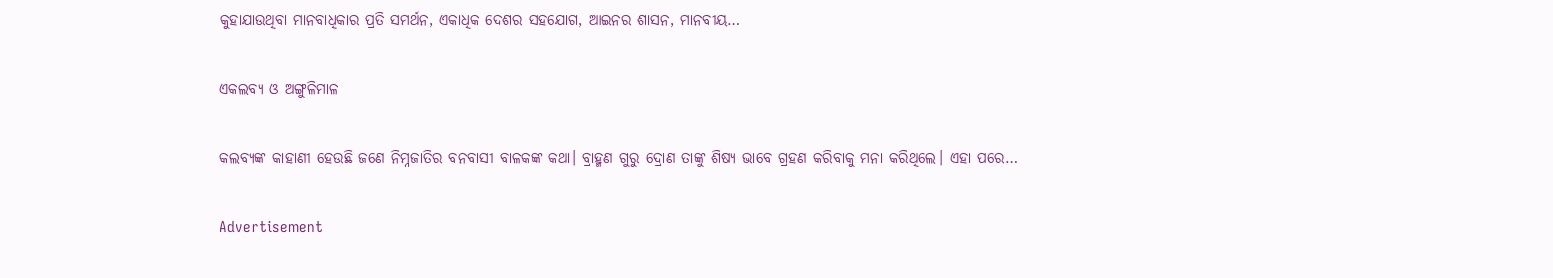କୁହାଯାଉଥିବା ମାନବାଧିକାର ପ୍ରତି ସମର୍ଥନ, ଏକାଧିକ ଦେଶର ସହଯୋଗ, ଆଇନର ଶାସନ, ମାନବୀୟ…

ଏକଲବ୍ୟ ଓ ଅଙ୍ଗୁଳିମାଳ

କଲବ୍ୟଙ୍କ କାହାଣୀ ହେଉଛି ଜଣେ ନିମ୍ନଜାତିର ବନବାସୀ ବାଳକଙ୍କ କଥା। ବ୍ରାହ୍ମଣ ଗୁରୁ ଦ୍ରୋଣ ତାଙ୍କୁ ଶିଷ୍ୟ ଭାବେ ଗ୍ରହଣ କରିବାକୁ ମନା କରିଥିଲେ। ଏହା ପରେ…

Advertisement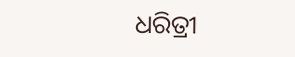ଧରିତ୍ରୀ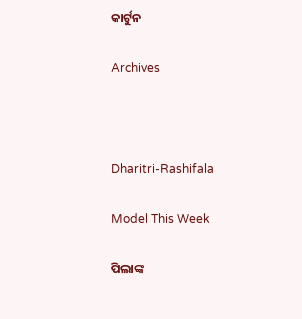କାର୍ଟୁନ

Archives



Dharitri-Rashifala

Model This Week

ପିଲାଙ୍କ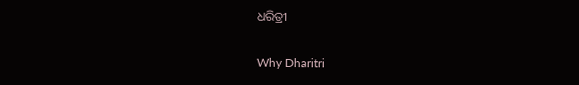ଧରିତ୍ରୀ

Why Dharitri